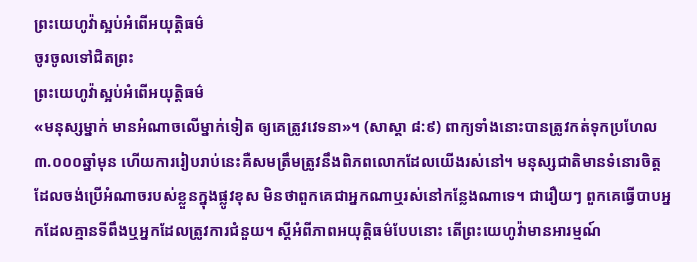ព្រះយេហូវ៉ាស្អប់អំពើអយុត្ដិធម៌
ចូរចូលទៅជិតព្រះ
ព្រះយេហូវ៉ាស្អប់អំពើអយុត្ដិធម៌
«មនុស្សម្នាក់ មានអំណាចលើម្នាក់ទៀត ឲ្យគេត្រូវវេទនា»។ (សាស្ដា ៨:៩) ពាក្យទាំងនោះបានត្រូវកត់ទុកប្រហែល៣.០០០ឆ្នាំមុន ហើយការរៀបរាប់នេះគឺសមត្រឹមត្រូវនឹងពិភពលោកដែលយើងរស់នៅ។ មនុស្សជាតិមានទំនោរចិត្តដែលចង់ប្រើអំណាចរបស់ខ្លួនក្នុងផ្លូវខុស មិនថាពួកគេជាអ្នកណាឬរស់នៅកន្លែងណាទេ។ ជារឿយៗ ពួកគេធ្វើបាបអ្នកដែលគ្មានទីពឹងឬអ្នកដែលត្រូវការជំនួយ។ ស្តីអំពីភាពអយុត្ដិធម៌បែបនោះ តើព្រះយេហូវ៉ាមានអារម្មណ៍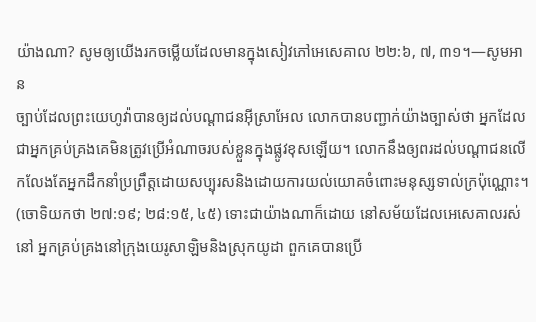យ៉ាងណា? សូមឲ្យយើងរកចម្លើយដែលមានក្នុងសៀវភៅអេសេគាល ២២:៦, ៧, ៣១។—សូមអាន
ច្បាប់ដែលព្រះយេហូវ៉ាបានឲ្យដល់បណ្ដាជនអ៊ីស្រាអែល លោកបានបញ្ជាក់យ៉ាងច្បាស់ថា អ្នកដែលជាអ្នកគ្រប់គ្រងគេមិនត្រូវប្រើអំណាចរបស់ខ្លួនក្នុងផ្លូវខុសឡើយ។ លោកនឹងឲ្យពរដល់បណ្ដាជនលើកលែងតែអ្នកដឹកនាំប្រព្រឹត្តដោយសប្បុរសនិងដោយការយល់យោគចំពោះមនុស្សទាល់ក្រប៉ុណ្ណោះ។ (ចោទិយកថា ២៧:១៩; ២៨:១៥, ៤៥) ទោះជាយ៉ាងណាក៏ដោយ នៅសម័យដែលអេសេគាលរស់នៅ អ្នកគ្រប់គ្រងនៅក្រុងយេរូសាឡិមនិងស្រុកយូដា ពួកគេបានប្រើ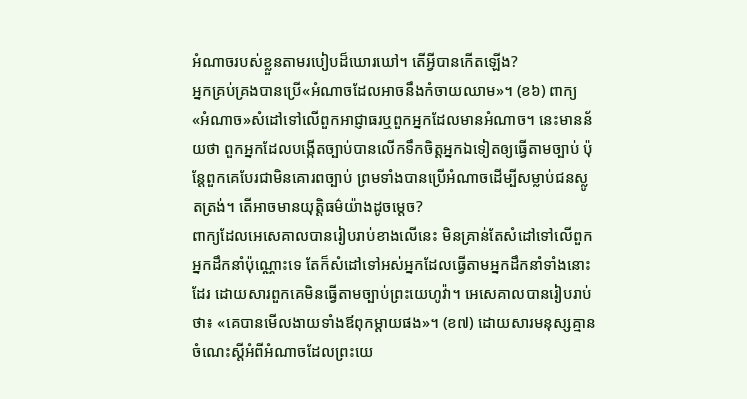អំណាចរបស់ខ្លួនតាមរបៀបដ៏ឃោរឃៅ។ តើអ្វីបានកើតឡើង?
អ្នកគ្រប់គ្រងបានប្រើ«អំណាចដែលអាចនឹងកំចាយឈាម»។ (ខ៦) ពាក្យ«អំណាច»សំដៅទៅលើពួកអាជ្ញាធរឬពួកអ្នកដែលមានអំណាច។ នេះមានន័យថា ពួកអ្នកដែលបង្កើតច្បាប់បានលើកទឹកចិត្តអ្នកឯទៀតឲ្យធ្វើតាមច្បាប់ ប៉ុន្តែពួកគេបែរជាមិនគោរពច្បាប់ ព្រមទាំងបានប្រើអំណាចដើម្បីសម្លាប់ជនស្លូតត្រង់។ តើអាចមានយុត្ដិធម៌យ៉ាងដូចម្ដេច?
ពាក្យដែលអេសេគាលបានរៀបរាប់ខាងលើនេះ មិនគ្រាន់តែសំដៅទៅលើពួកអ្នកដឹកនាំប៉ុណ្ណោះទេ តែក៏សំដៅទៅអស់អ្នកដែលធ្វើតាមអ្នកដឹកនាំទាំងនោះដែរ ដោយសារពួកគេមិនធ្វើតាមច្បាប់ព្រះយេហូវ៉ា។ អេសេគាលបានរៀបរាប់ថា៖ «គេបានមើលងាយទាំងឪពុកម្ដាយផង»។ (ខ៧) ដោយសារមនុស្សគ្មានចំណេះស្តីអំពីអំណាចដែលព្រះយេ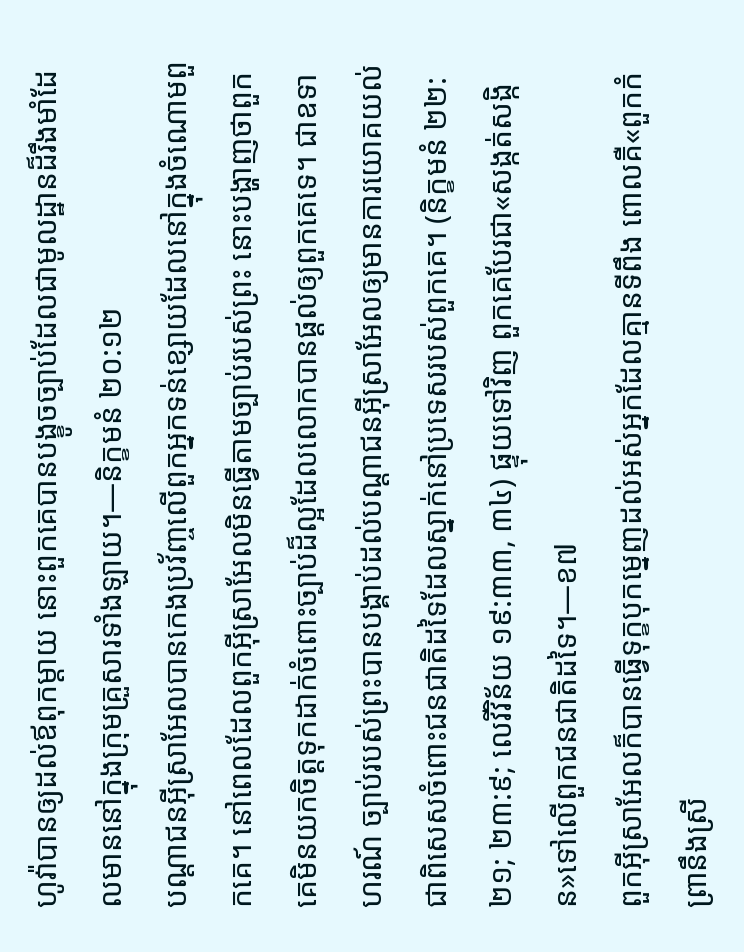ហូវ៉ាបានឲ្យដល់ឪពុកម្ដាយ នោះពួកគេបានបង្ខូចច្បាប់ដែលជាមូលដ្ឋានដ៏រឹងមាំដែលមាននៅក្នុងក្រុមគ្រួសារទាំងឡាយ។—និក្ខមនំ ២០:១២
បណ្ដាជនអ៊ីស្រាអែលបានកេងប្រវ័ញ្ចលើពួកអ្នកទន់ខ្សោយដែលនៅក្នុងចំណោមពួកគេ។ នៅពេលដែលពួកអ៊ីស្រាអែលមិនធ្វើតាមច្បាប់របស់ព្រះ នោះបង្ហាញថាពួកគេមិនយកចិត្តទុកដាក់ចំពោះច្បាប់ដ៏ល្អដែលលោកបានផ្ដល់ឲ្យពួកគេទេ។ ជាឧទាហរណ៍ ច្បាប់របស់ព្រះបានបង្គាប់ដល់បណ្ដាជនអ៊ីស្រាអែលឲ្យមានការយោគយល់ ជាពិសេសចំពោះជនជាតិដទៃដែលស្នាក់នៅប្រទេសរបស់ពួកគេ។ (និក្ខមនំ ២២:២១; ២៣:៩; លេវីវិន័យ ១៩:៣៣, ៣៤) ផ្ទុយទៅវិញ ពួកគេបែរជា«សង្កត់សង្កិន»ទៅលើពួកជនជាតិដទៃ។—ខ៧
ពួកអ៊ីស្រាអែលក៏បានធ្វើទុក្ខបុកម្នេញដល់អស់អ្នកដែលគ្មានទីពឹង ពោលគឺ«ពួកកំព្រានឹងស្រី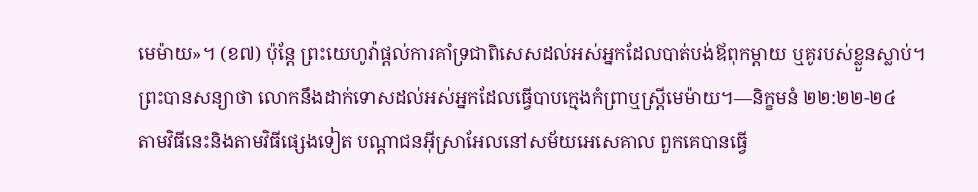មេម៉ាយ»។ (ខ៧) ប៉ុន្តែ ព្រះយេហូវ៉ាផ្ដល់ការគាំទ្រជាពិសេសដល់អស់អ្នកដែលបាត់បង់ឪពុកម្ដាយ ឬគូរបស់ខ្លួនស្លាប់។ ព្រះបានសន្យាថា លោកនឹងដាក់ទោសដល់អស់អ្នកដែលធ្វើបាបក្មេងកំព្រាឬស្ត្រីមេម៉ាយ។—និក្ខមនំ ២២:២២-២៤
តាមវិធីនេះនិងតាមវិធីផ្សេងទៀត បណ្ដាជនអ៊ីស្រាអែលនៅសម័យអេសេគាល ពួកគេបានធ្វើ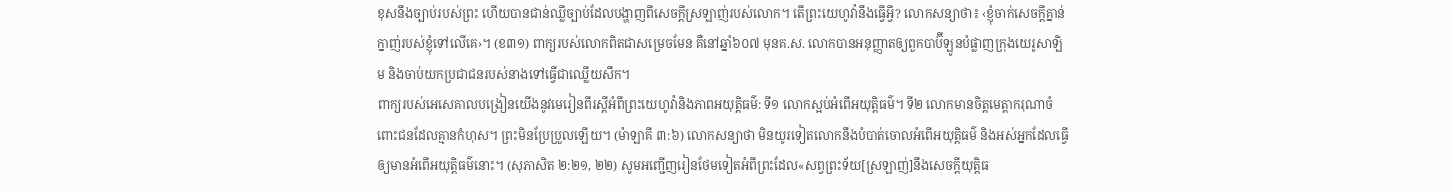ខុសនឹងច្បាប់របស់ព្រះ ហើយបានជាន់ឈ្លីច្បាប់ដែលបង្ហាញពីសេចក្ដីស្រឡាញ់របស់លោក។ តើព្រះយេហូវ៉ានឹងធ្វើអ្វី? លោកសន្យាថា៖ ‹ខ្ញុំចាក់សេចក្ដីគ្នាន់ក្នាញ់របស់ខ្ញុំទៅលើគេ›។ (ខ៣១) ពាក្យរបស់លោកពិតជាសម្រេចមែន គឺនៅឆ្នាំ៦០៧ មុនគ.ស. លោកបានអនុញ្ញាតឲ្យពួកបាប៊ីឡូនបំផ្លាញក្រុងយេរូសាឡិម និងចាប់យកប្រជាជនរបស់នាងទៅធ្វើជាឈ្លើយសឹក។
ពាក្យរបស់អេសេគាលបង្រៀនយើងនូវមេរៀនពីរស្តីអំពីព្រះយេហូវ៉ានិងភាពអយុត្ដិធម៌: ទី១ លោកស្អប់អំពើអយុត្ដិធម៌។ ទី២ លោកមានចិត្តមេត្ដាករុណាចំពោះជនដែលគ្មានកំហុស។ ព្រះមិនប្រែប្រួលឡើយ។ (ម៉ាឡាគី ៣:៦) លោកសន្យាថា មិនយូរទៀតលោកនឹងបំបាត់ចោលអំពើអយុត្ដិធម៌ និងអស់អ្នកដែលធ្វើឲ្យមានអំពើអយុត្ដិធម៌នោះ។ (សុភាសិត ២:២១, ២២) សូមអញ្ជើញរៀនថែមទៀតអំពីព្រះដែល«សព្វព្រះទ័យ[ស្រឡាញ់]នឹងសេចក្ដីយុត្ដិធ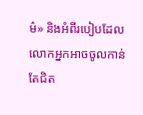ម៌» និងអំពីរបៀបដែលលោកអ្នកអាចចូលកាន់តែជិត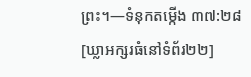ព្រះ។—ទំនុកតម្កើង ៣៧:២៨
[ឃ្លាអក្សរធំនៅទំព័រ២២]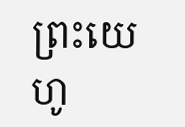ព្រះយេហូ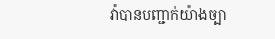វ៉ាបានបញ្ជាក់យ៉ាងច្បា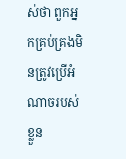ស់ថា ពួកអ្នកគ្រប់គ្រងមិនត្រូវប្រើអំណាចរបស់ខ្លួន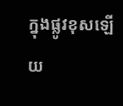ក្នុងផ្លូវខុសឡើយ